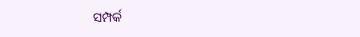ସମ୍ପର୍କ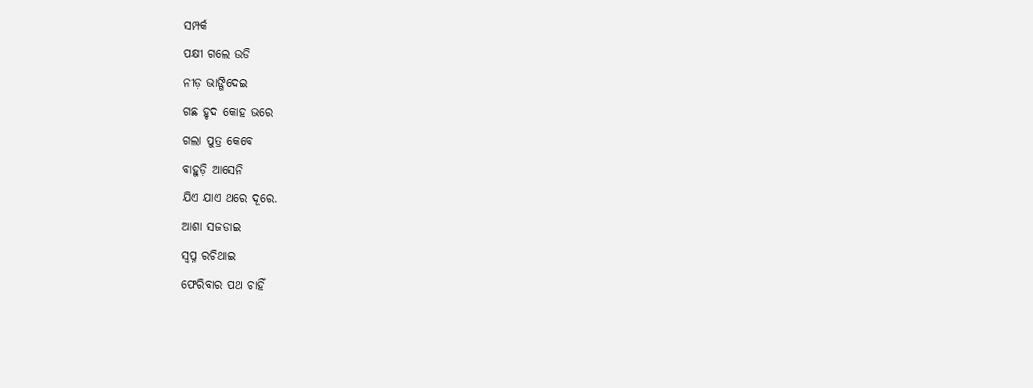ସମ୍ପର୍କ
ପକ୍ଷୀ ଗଲେ ଉଡି
ନୀଡ଼ ଭାଙ୍ଗିଦେଇ
ଗଛ ହୃଦ କୋହ ଭରେ
ଗଲା ପୁତ୍ର କେବେ
ବାହୁଡ଼ି ଆସେନି
ଯିଏ ଯାଏ ଥରେ ଦୂରେ.
ଆଶା ସଜଡାଇ
ସ୍ବପ୍ନ ରଚିଥାଇ
ଫେରିବାର ପଥ ଚାହିଁ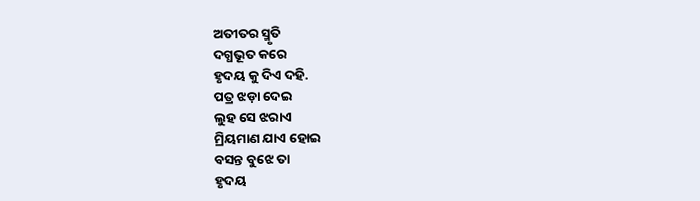ଅତୀତର ସ୍ମୃତି
ଦଗ୍ଧଭୂତ କରେ
ହୃଦୟ କୁ ଦିଏ ଦହି.
ପତ୍ର ଝଡ଼ା ଦେଇ
ଲୁହ ସେ ଝରାଏ
ମ୍ରିୟମାଣ ଯାଏ ହୋଇ
ବସନ୍ତ ବୁଝେ ତା
ହୃଦୟ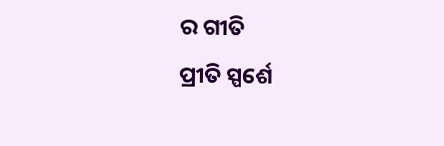ର ଗୀତି
ପ୍ରୀତି ସ୍ପର୍ଶେ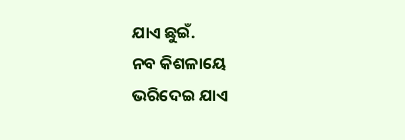ଯାଏ ଛୁଇଁ.
ନବ କିଶଳାୟେ
ଭରିଦେଇ ଯାଏ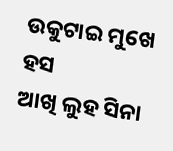ଉକୁଟାଇ ମୁଖେ ହସ
ଆଖି ଲୁହ ସିନା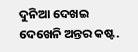ଦୁନିଆ ଦେଖଇ
ଦେଖେନି ଅନ୍ତର କଷ୍ଟ.